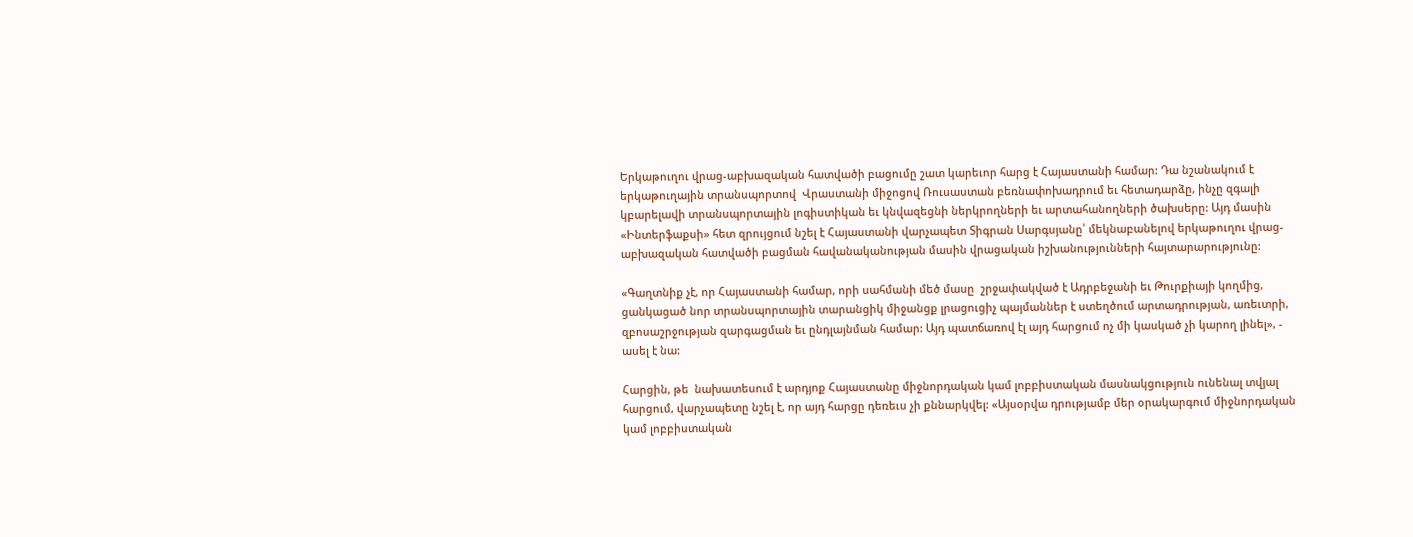Երկաթուղու վրաց-աբխազական հատվածի բացումը շատ կարեւոր հարց է Հայաստանի համար: Դա նշանակում է երկաթուղային տրանսպորտով  Վրաստանի միջոցով Ռուսաստան բեռնափոխադրում եւ հետադարձը, ինչը զգալի կբարելավի տրանսպորտային լոգիստիկան եւ կնվազեցնի ներկրողների եւ արտահանողների ծախսերը: Այդ մասին «Ինտերֆաքսի» հետ զրույցում նշել է Հայաստանի վարչապետ Տիգրան Սարգսյանը՝ մեկնաբանելով երկաթուղու վրաց-աբխազական հատվածի բացման հավանականության մասին վրացական իշխանությունների հայտարարությունը:

«Գաղտնիք չէ, որ Հայաստանի համար, որի սահմանի մեծ մասը  շրջափակված է Ադրբեջանի եւ Թուրքիայի կողմից, ցանկացած նոր տրանսպորտային տարանցիկ միջանցք լրացուցիչ պայմաններ է ստեղծում արտադրության, առեւտրի, զբոսաշրջության զարգացման եւ ընդլայնման համար: Այդ պատճառով էլ այդ հարցում ոչ մի կասկած չի կարող լինել», - ասել է նա:

Հարցին, թե  նախատեսում է արդյոք Հայաստանը միջնորդական կամ լոբբիստական մասնակցություն ունենալ տվյալ հարցում, վարչապետը նշել է, որ այդ հարցը դեռեւս չի քննարկվել: «Այսօրվա դրությամբ մեր օրակարգում միջնորդական կամ լոբբիստական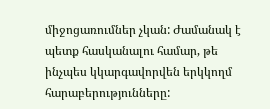միջոցառումներ չկան: Ժամանակ է պետք հասկանալու համար, թե ինչպես կկարգավորվեն երկկողմ հարաբերությունները: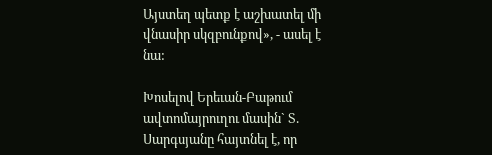Այստեղ պետք է աշխատել մի վնասիր սկզբունքով», - ասել է նա:

Խոսելով Երեւան-Բաթում ավտոմայրուղու մասին` Տ. Սարգսյանը հայտնել է, որ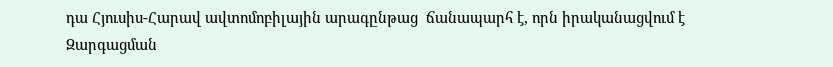դա Հյուսիս-Հարավ ավտոմոբիլային արագընթաց  ճանապարհ է, որն իրականացվում է Զարգացման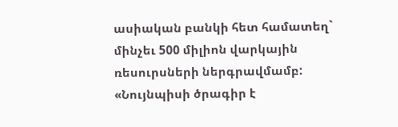ասիական բանկի հետ համատեղ` մինչեւ 500 միլիոն վարկային ռեսուրսների ներգրավմամբ: «Նույնպիսի ծրագիր է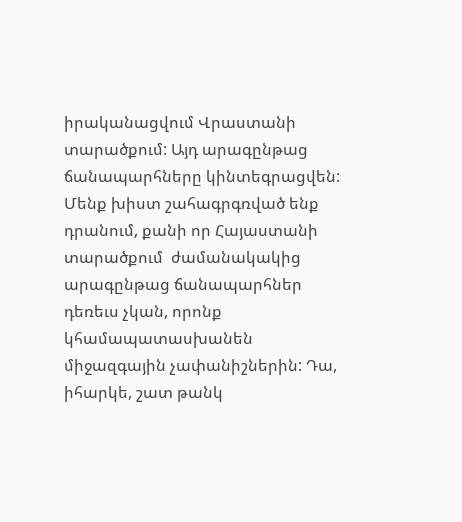իրականացվում Վրաստանի տարածքում: Այդ արագընթաց ճանապարհները կինտեգրացվեն: Մենք խիստ շահագրգռված ենք դրանում, քանի որ Հայաստանի տարածքում  ժամանակակից արագընթաց ճանապարհներ դեռեւս չկան, որոնք կհամապատասխանեն միջազգային չափանիշներին: Դա, իհարկե, շատ թանկ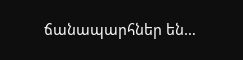ճանապարհներ են…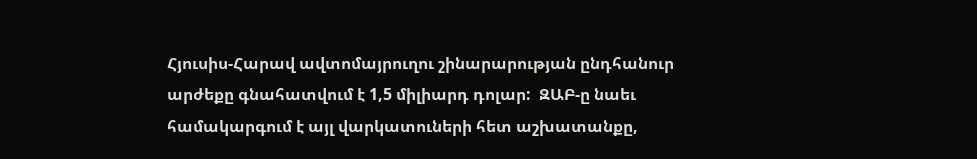Հյուսիս-Հարավ ավտոմայրուղու շինարարության ընդհանուր արժեքը գնահատվում է 1,5 միլիարդ դոլար:  ԶԱԲ-ը նաեւ համակարգում է այլ վարկատուների հետ աշխատանքը,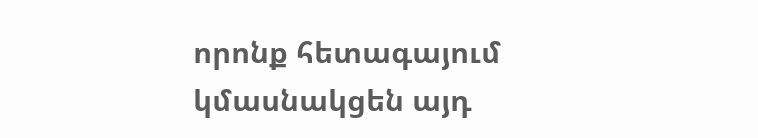որոնք հետագայում կմասնակցեն այդ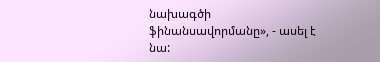նախագծի ֆինանսավորմանը», - ասել է նա: